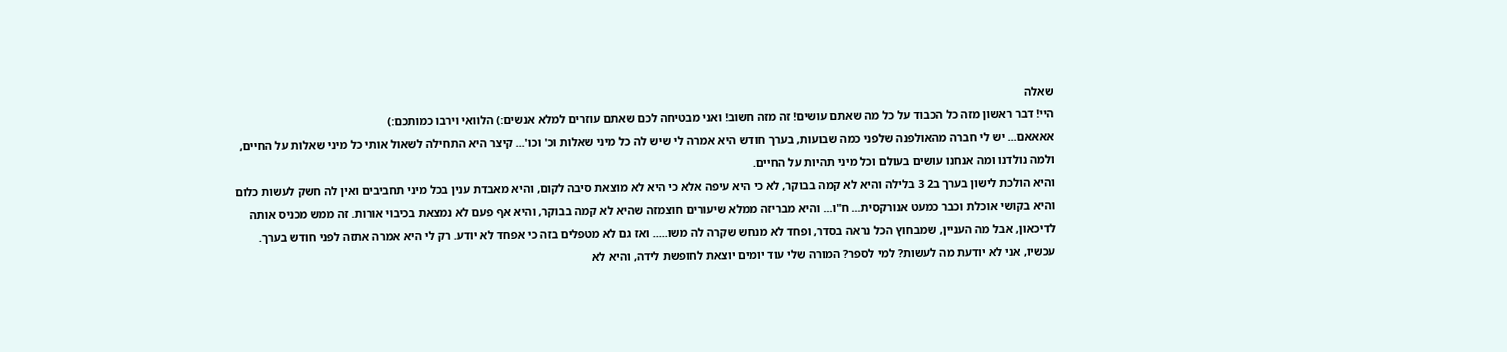שאלה
היי! דבר ראשון מזה כל הכבוד על כל מה שאתם עושים! זה מזה חשוב! ואני מבטיחה לכם שאתם עוזרים למלא אנשים:) הלוואי וירבו כמותכם:)
אאאאם... יש לי חברה מהאולפנה שלפני כמה שבועות, בערך חודש היא אמרה לי שיש לה כל מיני שאלות וכ' וכו'... קיצר היא התחילה לשאול אותי כל מיני שאלות על החיים, ולמה נולדנו ומה אנחנו עושים בעולם וכל מיני תהיות על החיים.
והיא הולכת לישון בערך ב2 3 בלילה והיא לא קמה בבוקר, לא כי היא עיפה אלא כי היא לא מוצאת סיבה לקום, והיא מאבדת ענין בכל מיני תחביבים ואין לה חשק לעשות כלום והיא בקושי אוכלת וכבר כמעט אנורקסית... ח"ו... והיא מבריזה ממלא שיעורים חוצמזה שהיא לא קמה בבוקר, והיא אף פעם לא נמצאת בכיבוי אורות. זה ממש מכניס אותה לדיכאון, אבל מה העניין, שמבחוץ הכל נראה בסדר, ופחד לא מנחש שקרה לה משו..... ואז גם לא מטפלים בזה כי אפחד לא יודע. רק לי היא אמרה אתזה לפני חודש בערך.
עכשיו, אני לא יודעת מה לעשות? למי לספר? המורה שלי עוד יומים יוצאת לחופשת לידה, והיא לא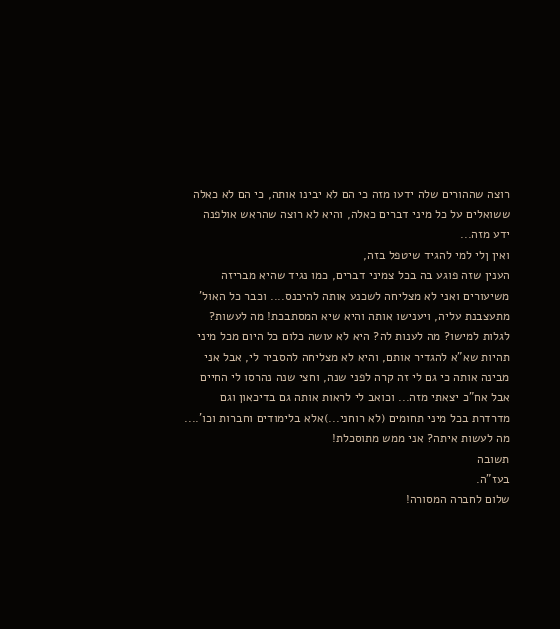רוצה שההורים שלה ידעו מזה כי הם לא יבינו אותה, כי הם לא כאלה ששואלים על כל מיני דברים כאלה, והיא לא רוצה שהראש אולפנה ידע מזה...
ואין ןלי למי להגיד שיטפל בזה,
הענין שזה פוגע בה בכל צמיני דברים, כמו נגיד שהיא מבריזה משיעורים ואני לא מצליחה לשכנע אותה להיכנס.... וכבר כל האול' מתעצבנת עליה, ויענישו אותה והיא שיא המסתבכת! מה לעשות? לגלות למישו? מה לענות לה? היא לא עושה כלום כל היום מכל מיני תהיות שא"א להגדיר אותם, והיא לא מצליחה להסביר לי, אבל אני מבינה אותה כי גם לי זה קרה לפני שנה, וחצי שנה נהרסו לי החיים אבל אח"כ יצאתי מזה... וכואב לי לראות אותה גם בדיכאון וגם מדרדרת בכל מיני תחומים (לא רוחני...)אלא בלימודים וחברות וכו'....
מה לעשות איתה? אני ממש מתוסכלת!
תשובה
בעז"ה.
שלום לחברה המסורה!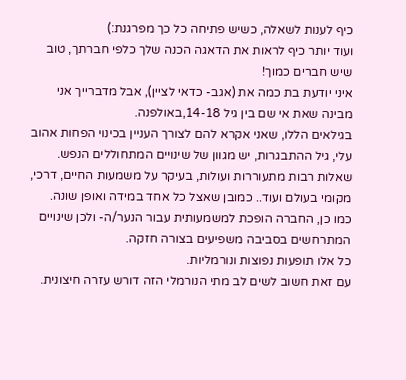כיף לענות לשאלה, כשיש פתיחה כל כך מפרגנת:)
ועוד יותר כיף לראות את הדאגה הכנה שלך כלפי חברתך, טוב שיש חברים כמוך!
איני יודעת בת כמה את (אגב- כדאי לציין), אבל מדברייך אני מבינה שאת אי שם בין גיל 14-18,באולפנה.
בגילאים הללו, שאני אקרא להם לצורך העניין בכינוי הפחות אהוב עלי, גיל ההתבגרות, יש מגוון של שינויים המתחוללים הנפש.
שאלות רבות מתעוררות ועולות, בעיקר על משמעות החיים, דרכי, מקומי בעולם ועוד.. כמובן שאצל כל אחד במידה ואופן שונה.
כמו כן, החברה הופכת למשמעותית עבור הנער/ה- ולכן שינויים המתרחשים בסביבה משפיעים בצורה חזקה.
כל אלו תופעות נפוצות ונורמליות.
עם זאת חשוב לשים לב מתי הנורמלי הזה דורש עזרה חיצונית.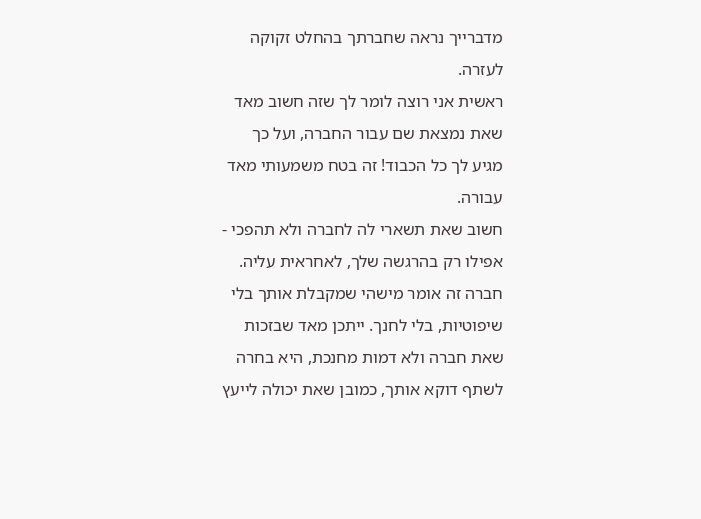מדברייך נראה שחברתך בהחלט זקוקה לעזרה.
ראשית אני רוצה לומר לך שזה חשוב מאד שאת נמצאת שם עבור החברה, ועל כך מגיע לך כל הכבוד! זה בטח משמעותי מאד עבורה.
חשוב שאת תשארי לה לחברה ולא תהפכי - אפילו רק בהרגשה שלך, לאחראית עליה.
חברה זה אומר מישהי שמקבלת אותך בלי שיפוטיות, בלי לחנך. ייתכן מאד שבזכות שאת חברה ולא דמות מחנכת, היא בחרה לשתף דוקא אותך, כמובן שאת יכולה לייעץ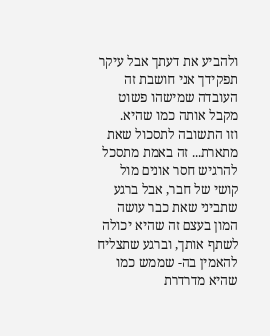ולהביע את דעתך אבל עיקר תפקידך אני חושבת זה העובדה שמישהו פשוט מקבל אותה כמו שהיא.
וזו התשובה לתסכול שאת מתארת... זה באמת מתסכל להרגיש חסר אונים מול קושי של חבר, אבל ברגע שתביני שאת כבר עושה המון בעצם זה שהיא יכולה לשתף אותך, וברגע שתצליח להאמין בה- שממש כמו שהיא מדרדרת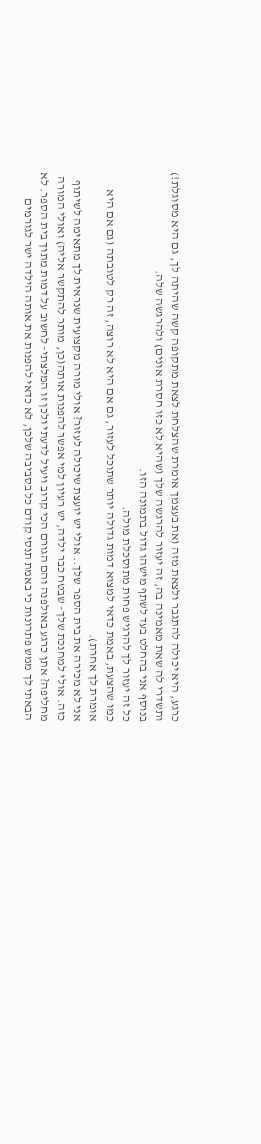כרגע, היא יכולה להתגבר ולצאת מזה (את בעצמך אומרת שהצלחת לצאת מתקופה קשה שהיתה לך, גם היא מסוגלת!) ותשדרי לה שאת מאמינה בה, זה יעזור להרגשה שלך (שהיא לא כזו חסרת אונים) ולהרגשה שלה.
בנוסף אני בהחלט בעד לשתף מישהו גדול בתמונה הזו.
כל זה יעזור לך להרגיש פחות מתוסכלת מולה.
כמו שהצעת, באמת כדאי למצוא דמות גדולה יותר שתוכל לעזור, גם אם היא לא רוצה, זה רק לטובתה (גם אם היא אומרת לך אחרת).
אני לא מכירה את בית הספר שלך.. אולי יש יועצת שיכולה לעזור? אולי מורה מקצועית שנראית לך מתאימה לשיתוף כזה. אולי למחנכת שלך- שבטח כבר ילדה, יש רעיון למי אפשר להפנות אותה(כן, מותר להתקשר אליה) ואולי המורה מחליפה? אתן כרגע באולפנה והם הגורם הכי קרוב ויעיל לדעתי ולכן זו המלצתי- לחשוב על דמות מתוך בית הספר. לא הבאתי לך ממש פתרונות כי באמת תנסי קודם כל בסביבה שלכן, לא כדאי להפנות את אותה הילדה ישר לגורמים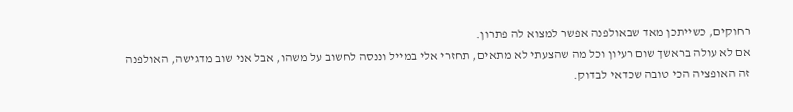רחוקים, כשייתכן מאד שבאולפנה אפשר למצוא לה פתרון.
אם לא עולה בראשך שום רעיון וכל מה שהצעתי לא מתאים, תחזרי אלי במייל וננסה לחשוב על משהו, אבל אני שוב מדגישה, האולפנה זה האופציה הכי טובה שכדאי לבדוק.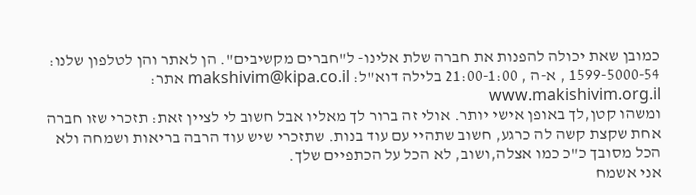כמובן שאת יכולה להפנות את חברה שלת אלינו- ל"חברים מקשיבים". הן לאתר והן לטלפון שלנו: 1599-5000-54 , א-ה , 21:00-1:00 בלילה דוא"ל: makshivim@kipa.co.il אתר: www.makishivim.org.il
ומשהו קטן,לך באופן אישי יותר. אולי זה ברור לך מאליו אבל חשוב לי לציין זאת: תזכרי שזו חברה אחת שקצת קשה לה כרגע, חשוב שתהיי עם עוד בנות. שתזכרי שיש עוד הרבה בריאות ושמחה ולא הכל מסובך כ"כ כמו אצלה,ושוב, לא הכל על הכתפיים שלך.
אני אשמח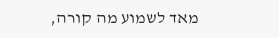מאד לשמוע מה קורה,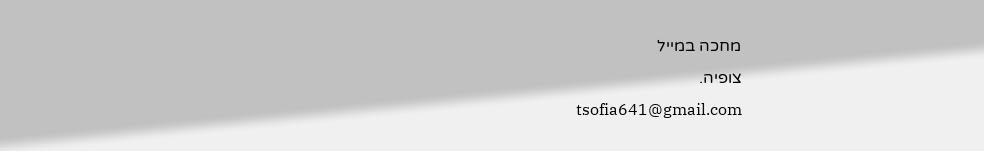מחכה במייל
צופיה.
tsofia641@gmail.com